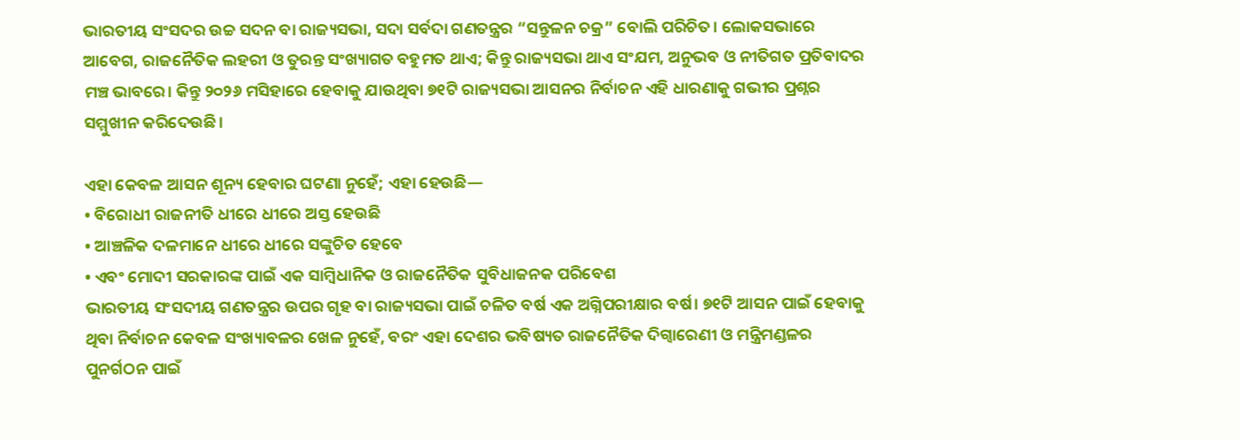ଭାରତୀୟ ସଂସଦର ଉଚ୍ଚ ସଦନ ବା ରାଜ୍ୟସଭା, ସଦା ସର୍ବଦା ଗଣତନ୍ତ୍ରର “ସନ୍ତୁଳନ ଚକ୍ର” ବୋଲି ପରିଚିତ। ଲୋକସଭାରେ ଆବେଗ, ରାଜନୈତିକ ଲହରୀ ଓ ତୁରନ୍ତ ସଂଖ୍ୟାଗତ ବହୁମତ ଥାଏ; କିନ୍ତୁ ରାଜ୍ୟସଭା ଥାଏ ସଂଯମ, ଅନୁଭବ ଓ ନୀତିଗତ ପ୍ରତିବାଦର ମଞ୍ଚ ଭାବରେ। କିନ୍ତୁ ୨୦୨୬ ମସିହାରେ ହେବାକୁ ଯାଉଥିବା ୭୧ଟି ରାଜ୍ୟସଭା ଆସନର ନିର୍ବାଚନ ଏହି ଧାରଣାକୁ ଗଭୀର ପ୍ରଶ୍ନର ସମ୍ମୁଖୀନ କରିଦେଉଛି।

ଏହା କେବଳ ଆସନ ଶୂନ୍ୟ ହେବାର ଘଟଣା ନୁହେଁ; ଏହା ହେଉଛି—
• ବିରୋଧୀ ରାଜନୀତି ଧୀରେ ଧୀରେ ଅସ୍ତ ହେଉଛି
• ଆଞ୍ଚଳିକ ଦଳମାନେ ଧୀରେ ଧୀରେ ସଙ୍କୁଚିତ ହେବେ
• ଏବଂ ମୋଦୀ ସରକାରଙ୍କ ପାଇଁ ଏକ ସାମ୍ବିଧାନିକ ଓ ରାଜନୈତିକ ସୁବିଧାଜନକ ପରିବେଶ
ଭାରତୀୟ ସଂସଦୀୟ ଗଣତନ୍ତ୍ରର ଉପର ଗୃହ ବା ରାଜ୍ୟସଭା ପାଇଁ ଚଳିତ ବର୍ଷ ଏକ ଅଗ୍ନିପରୀକ୍ଷାର ବର୍ଷ। ୭୧ଟି ଆସନ ପାଇଁ ହେବାକୁ ଥିବା ନିର୍ବାଚନ କେବଳ ସଂଖ୍ୟାବଳର ଖେଳ ନୁହେଁ, ବରଂ ଏହା ଦେଶର ଭବିଷ୍ୟତ ରାଜନୈତିକ ଦିଗ୍ବାରେଣୀ ଓ ମନ୍ତ୍ରିମଣ୍ଡଳର ପୁନର୍ଗଠନ ପାଇଁ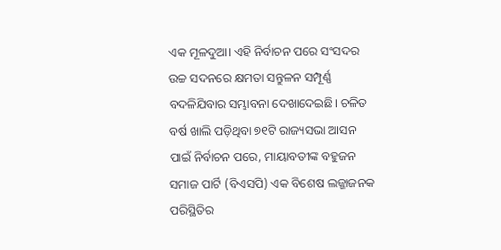ଏକ ମୂଳଦୁଆ। ଏହି ନିର୍ବାଚନ ପରେ ସଂସଦର ଉଚ୍ଚ ସଦନରେ କ୍ଷମତା ସନ୍ତୁଳନ ସମ୍ପୂର୍ଣ୍ଣ ବଦଳିଯିବାର ସମ୍ଭାବନା ଦେଖାଦେଇଛି। ଚଳିତ ବର୍ଷ ଖାଲି ପଡ଼ିଥିବା ୭୧ଟି ରାଜ୍ୟସଭା ଆସନ ପାଇଁ ନିର୍ବାଚନ ପରେ, ମାୟାବତୀଙ୍କ ବହୁଜନ ସମାଜ ପାର୍ଟି (ବିଏସପି) ଏକ ବିଶେଷ ଲଜ୍ଜାଜନକ ପରିସ୍ଥିତିର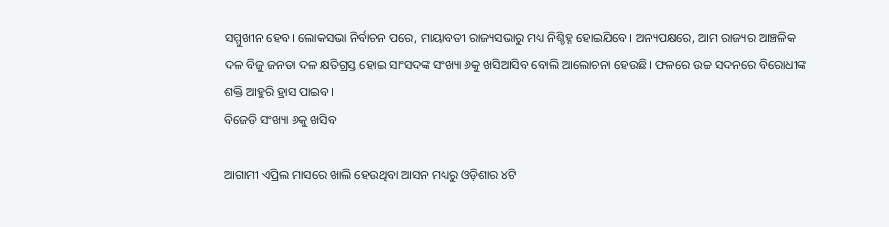ସମ୍ମୁଖୀନ ହେବ। ଲୋକସଭା ନିର୍ବାଚନ ପରେ, ମାୟାବତୀ ରାଜ୍ୟସଭାରୁ ମଧ୍ୟ ନିଶ୍ଚିହ୍ନ ହୋଇଯିବେ। ଅନ୍ୟପକ୍ଷରେ, ଆମ ରାଜ୍ୟର ଆଞ୍ଚଳିକ ଦଳ ବିଜୁ ଜନତା ଦଳ କ୍ଷତିଗ୍ରସ୍ତ ହୋଇ ସାଂସଦଙ୍କ ସଂଖ୍ୟା ୬କୁ ଖସିଆସିବ ବୋଲି ଆଲୋଚନା ହେଉଛି। ଫଳରେ ଉଚ୍ଚ ସଦନରେ ବିରୋଧୀଙ୍କ ଶକ୍ତି ଆହୁରି ହ୍ରାସ ପାଇବ।
ବିଜେଡି ସଂଖ୍ୟା ୬କୁ ଖସିବ

ଆଗାମୀ ଏପ୍ରିଲ ମାସରେ ଖାଲି ହେଉଥିବା ଆସନ ମଧ୍ୟରୁ ଓଡ଼ିଶାର ୪ଟି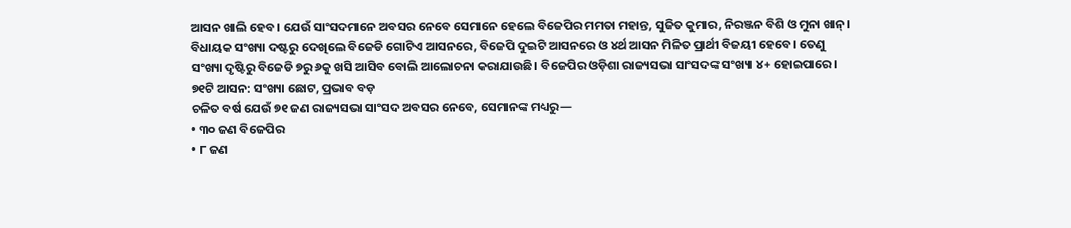ଆସନ ଖାଲି ହେବ। ଯେଉଁ ସାଂସଦମାନେ ଅବସର ନେବେ ସେମାନେ ହେଲେ ବିଜେପିର ମମତା ମହାନ୍ତ, ସୁଜିତ କୁମାର, ନିରଞ୍ଜନ ବିଶି ଓ ମୁନା ଖାନ୍। ବିଧାୟକ ସଂଖ୍ୟା ଦଷ୍ଟରୁ ଦେଖିଲେ ବିଜେଡି ଗୋଟିଏ ଆସନରେ, ବିଜେପି ଦୁଇଟି ଆସନରେ ଓ ୪ର୍ଥ ଆସନ ମିଳିତ ପ୍ରାର୍ଥୀ ବିଜୟୀ ହେବେ। ତେଣୁ ସଂଖ୍ୟା ଦୃଷ୍ଟିରୁ ବିଜେଡି ୭ରୁ ୬କୁ ଖସି ଆସିବ ବୋଲି ଆଲୋଚନା କରାଯାଉଛି। ବିଜେପିର ଓଡ଼ିଶା ରାଜ୍ୟସଭା ସାଂସଦଙ୍କ ସଂଖ୍ୟା ୪+ ହୋଇପାରେ।
୭୧ଟି ଆସନ: ସଂଖ୍ୟା ଛୋଟ, ପ୍ରଭାବ ବଡ଼
ଚଳିତ ବର୍ଷ ଯେଉଁ ୭୧ ଜଣ ରାଜ୍ୟସଭା ସାଂସଦ ଅବସର ନେବେ, ସେମାନଙ୍କ ମଧ୍ୟରୁ—
• ୩୦ ଜଣ ବିଜେପିର
• ୮ ଜଣ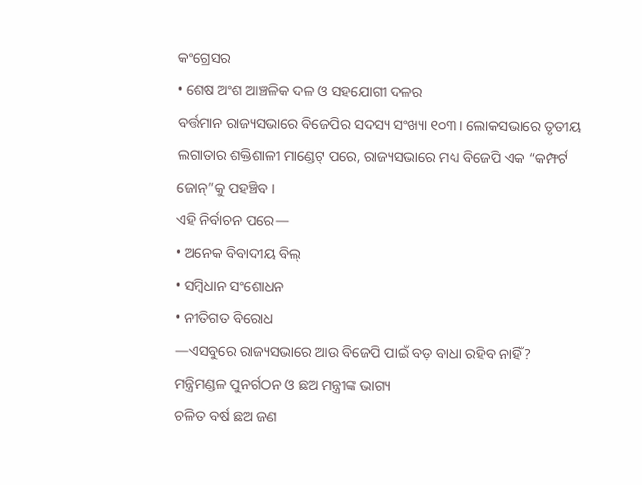କଂଗ୍ରେସର
• ଶେଷ ଅଂଶ ଆଞ୍ଚଳିକ ଦଳ ଓ ସହଯୋଗୀ ଦଳର
ବର୍ତ୍ତମାନ ରାଜ୍ୟସଭାରେ ବିଜେପିର ସଦସ୍ୟ ସଂଖ୍ୟା ୧୦୩। ଲୋକସଭାରେ ତୃତୀୟ ଲଗାତାର ଶକ୍ତିଶାଳୀ ମାଣ୍ଡେଟ୍ ପରେ, ରାଜ୍ୟସଭାରେ ମଧ୍ୟ ବିଜେପି ଏକ “କମ୍ଫର୍ଟ ଜୋନ୍”କୁ ପହଞ୍ଚିବ ।
ଏହି ନିର୍ବାଚନ ପରେ—
• ଅନେକ ବିବାଦୀୟ ବିଲ୍
• ସମ୍ବିଧାନ ସଂଶୋଧନ
• ନୀତିଗତ ବିରୋଧ
—ଏସବୁରେ ରାଜ୍ୟସଭାରେ ଆଉ ବିଜେପି ପାଇଁ ବଡ଼ ବାଧା ରହିବ ନାହିଁ?
ମନ୍ତ୍ରିମଣ୍ଡଳ ପୁନର୍ଗଠନ ଓ ଛଅ ମନ୍ତ୍ରୀଙ୍କ ଭାଗ୍ୟ
ଚଳିତ ବର୍ଷ ଛଅ ଜଣ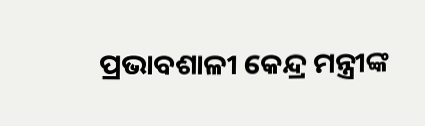ପ୍ରଭାବଶାଳୀ କେନ୍ଦ୍ର ମନ୍ତ୍ରୀଙ୍କ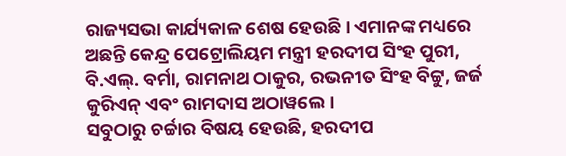ରାଜ୍ୟସଭା କାର୍ଯ୍ୟକାଳ ଶେଷ ହେଉଛି। ଏମାନଙ୍କ ମଧ୍ୟରେ ଅଛନ୍ତି କେନ୍ଦ୍ର ପେଟ୍ରୋଲିୟମ ମନ୍ତ୍ରୀ ହରଦୀପ ସିଂହ ପୁରୀ, ବି.ଏଲ୍. ବର୍ମା, ରାମନାଥ ଠାକୁର, ରଭନୀତ ସିଂହ ବିଟ୍ଟୁ, ଜର୍ଜ କୁରିଏନ୍ ଏବଂ ରାମଦାସ ଅଠାୱଲେ।
ସବୁଠାରୁ ଚର୍ଚ୍ଚାର ବିଷୟ ହେଉଛି, ହରଦୀପ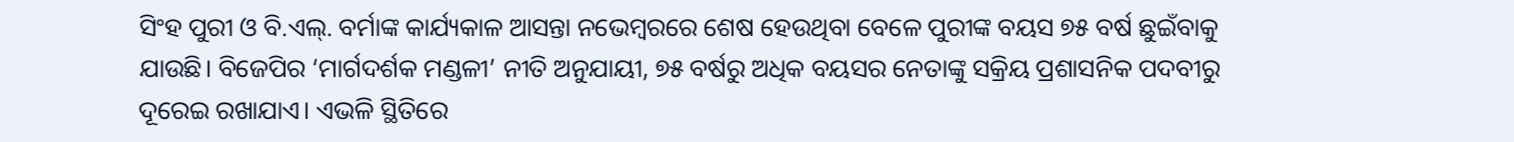ସିଂହ ପୁରୀ ଓ ବି.ଏଲ୍. ବର୍ମାଙ୍କ କାର୍ଯ୍ୟକାଳ ଆସନ୍ତା ନଭେମ୍ବରରେ ଶେଷ ହେଉଥିବା ବେଳେ ପୁରୀଙ୍କ ବୟସ ୭୫ ବର୍ଷ ଛୁଇଁବାକୁ ଯାଉଛି। ବିଜେପିର ‘ମାର୍ଗଦର୍ଶକ ମଣ୍ଡଳୀ’ ନୀତି ଅନୁଯାୟୀ, ୭୫ ବର୍ଷରୁ ଅଧିକ ବୟସର ନେତାଙ୍କୁ ସକ୍ରିୟ ପ୍ରଶାସନିକ ପଦବୀରୁ ଦୂରେଇ ରଖାଯାଏ। ଏଭଳି ସ୍ଥିତିରେ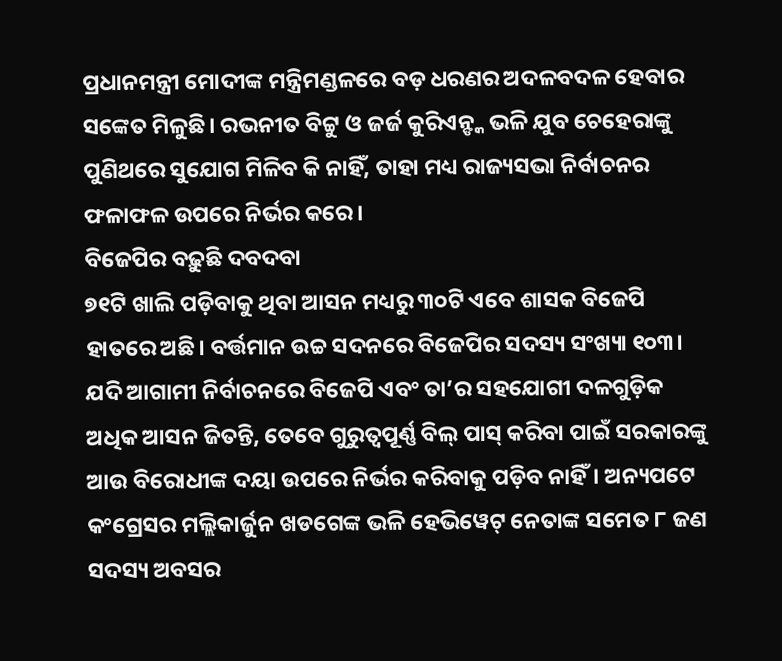ପ୍ରଧାନମନ୍ତ୍ରୀ ମୋଦୀଙ୍କ ମନ୍ତ୍ରିମଣ୍ଡଳରେ ବଡ଼ ଧରଣର ଅଦଳବଦଳ ହେବାର ସଙ୍କେତ ମିଳୁଛି। ରଭନୀତ ବିଟ୍ଟୁ ଓ ଜର୍ଜ କୁରିଏନ୍ଙ୍କ ଭଳି ଯୁବ ଚେହେରାଙ୍କୁ ପୁଣିଥରେ ସୁଯୋଗ ମିଳିବ କି ନାହିଁ, ତାହା ମଧ୍ୟ ରାଜ୍ୟସଭା ନିର୍ବାଚନର ଫଳାଫଳ ଉପରେ ନିର୍ଭର କରେ।
ବିଜେପିର ବଢ଼ୁଛି ଦବଦବା
୭୧ଟି ଖାଲି ପଡ଼ିବାକୁ ଥିବା ଆସନ ମଧ୍ୟରୁ ୩୦ଟି ଏବେ ଶାସକ ବିଜେପି ହାତରେ ଅଛି। ବର୍ତ୍ତମାନ ଉଚ୍ଚ ସଦନରେ ବିଜେପିର ସଦସ୍ୟ ସଂଖ୍ୟା ୧୦୩। ଯଦି ଆଗାମୀ ନିର୍ବାଚନରେ ବିଜେପି ଏବଂ ତା’ର ସହଯୋଗୀ ଦଳଗୁଡ଼ିକ ଅଧିକ ଆସନ ଜିତନ୍ତି, ତେବେ ଗୁରୁତ୍ୱପୂର୍ଣ୍ଣ ବିଲ୍ ପାସ୍ କରିବା ପାଇଁ ସରକାରଙ୍କୁ ଆଉ ବିରୋଧୀଙ୍କ ଦୟା ଉପରେ ନିର୍ଭର କରିବାକୁ ପଡ଼ିବ ନାହିଁ। ଅନ୍ୟପଟେ କଂଗ୍ରେସର ମଲ୍ଲିକାର୍ଜୁନ ଖଡଗେଙ୍କ ଭଳି ହେଭିୱେଟ୍ ନେତାଙ୍କ ସମେତ ୮ ଜଣ ସଦସ୍ୟ ଅବସର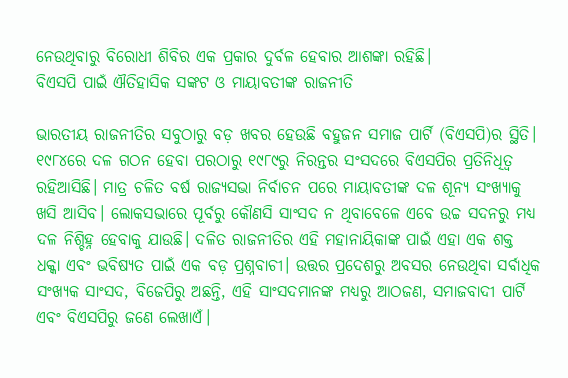ନେଉଥିବାରୁ ବିରୋଧୀ ଶିବିର ଏକ ପ୍ରକାର ଦୁର୍ବଳ ହେବାର ଆଶଙ୍କା ରହିଛି।
ବିଏସପି ପାଇଁ ଐତିହାସିକ ସଙ୍କଟ ଓ ମାୟାବତୀଙ୍କ ରାଜନୀତି

ଭାରତୀୟ ରାଜନୀତିର ସବୁଠାରୁ ବଡ଼ ଖବର ହେଉଛି ବହୁଜନ ସମାଜ ପାର୍ଟି (ବିଏସପି)ର ସ୍ଥିତି। ୧୯୮୪ରେ ଦଳ ଗଠନ ହେବା ପରଠାରୁ ୧୯୮୯ରୁ ନିରନ୍ତର ସଂସଦରେ ବିଏସପିର ପ୍ରତିନିଧିତ୍ୱ ରହିଆସିଛି। ମାତ୍ର ଚଳିତ ବର୍ଷ ରାଜ୍ୟସଭା ନିର୍ବାଚନ ପରେ ମାୟାବତୀଙ୍କ ଦଳ ଶୂନ୍ୟ ସଂଖ୍ୟାକୁ ଖସି ଆସିବ। ଲୋକସଭାରେ ପୂର୍ବରୁ କୌଣସି ସାଂସଦ ନ ଥିବାବେଳେ ଏବେ ଉଚ୍ଚ ସଦନରୁ ମଧ୍ୟ ଦଳ ନିଶ୍ଚିହ୍ନ ହେବାକୁ ଯାଉଛି। ଦଳିତ ରାଜନୀତିର ଏହି ମହାନାୟିକାଙ୍କ ପାଇଁ ଏହା ଏକ ଶକ୍ତ ଧକ୍କା ଏବଂ ଭବିଷ୍ୟତ ପାଇଁ ଏକ ବଡ଼ ପ୍ରଶ୍ନବାଚୀ। ଉତ୍ତର ପ୍ରଦେଶରୁ ଅବସର ନେଉଥିବା ସର୍ବାଧିକ ସଂଖ୍ୟକ ସାଂସଦ, ବିଜେପିରୁ ଅଛନ୍ତି, ଏହି ସାଂସଦମାନଙ୍କ ମଧ୍ୟରୁ ଆଠଜଣ, ସମାଜବାଦୀ ପାର୍ଟି ଏବଂ ବିଏସପିରୁ ଜଣେ ଲେଖାଏଁ।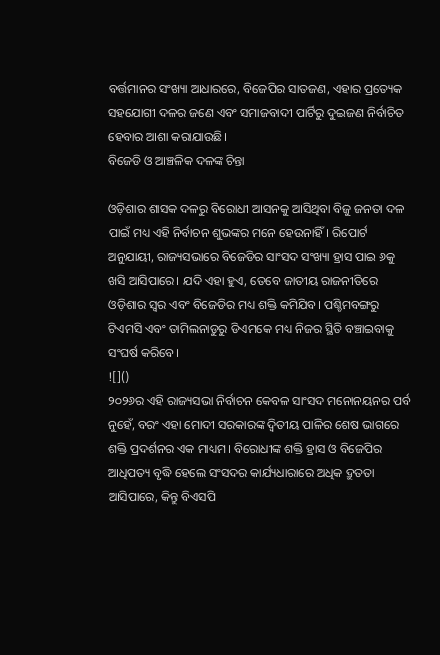ବର୍ତ୍ତମାନର ସଂଖ୍ୟା ଆଧାରରେ, ବିଜେପିର ସାତଜଣ, ଏହାର ପ୍ରତ୍ୟେକ ସହଯୋଗୀ ଦଳର ଜଣେ ଏବଂ ସମାଜବାଦୀ ପାର୍ଟିରୁ ଦୁଇଜଣ ନିର୍ବାଚିତ ହେବାର ଆଶା କରାଯାଉଛି।
ବିଜେଡି ଓ ଆଞ୍ଚଳିକ ଦଳଙ୍କ ଚିନ୍ତା

ଓଡ଼ିଶାର ଶାସକ ଦଳରୁ ବିରୋଧୀ ଆସନକୁ ଆସିଥିବା ବିଜୁ ଜନତା ଦଳ ପାଇଁ ମଧ୍ୟ ଏହି ନିର୍ବାଚନ ଶୁଭଙ୍କର ମନେ ହେଉନାହିଁ। ରିପୋର୍ଟ ଅନୁଯାୟୀ, ରାଜ୍ୟସଭାରେ ବିଜେଡିର ସାଂସଦ ସଂଖ୍ୟା ହ୍ରାସ ପାଇ ୬କୁ ଖସି ଆସିପାରେ। ଯଦି ଏହା ହୁଏ, ତେବେ ଜାତୀୟ ରାଜନୀତିରେ ଓଡ଼ିଶାର ସ୍ୱର ଏବଂ ବିଜେଡିର ମଧ୍ୟ ଶକ୍ତି କମିଯିବ। ପଶ୍ଚିମବଙ୍ଗରୁ ଟିଏମସି ଏବଂ ତାମିଲନାଡୁରୁ ଡିଏମକେ ମଧ୍ୟ ନିଜର ସ୍ଥିତି ବଞ୍ଚାଇବାକୁ ସଂଘର୍ଷ କରିବେ।
![]()
୨୦୨୬ର ଏହି ରାଜ୍ୟସଭା ନିର୍ବାଚନ କେବଳ ସାଂସଦ ମନୋନୟନର ପର୍ବ ନୁହେଁ, ବରଂ ଏହା ମୋଦୀ ସରକାରଙ୍କ ଦ୍ୱିତୀୟ ପାଳିର ଶେଷ ଭାଗରେ ଶକ୍ତି ପ୍ରଦର୍ଶନର ଏକ ମାଧ୍ୟମ। ବିରୋଧୀଙ୍କ ଶକ୍ତି ହ୍ରାସ ଓ ବିଜେପିର ଆଧିପତ୍ୟ ବୃଦ୍ଧି ହେଲେ ସଂସଦର କାର୍ଯ୍ୟଧାରାରେ ଅଧିକ ଦ୍ରୁତତା ଆସିପାରେ, କିନ୍ତୁ ବିଏସପି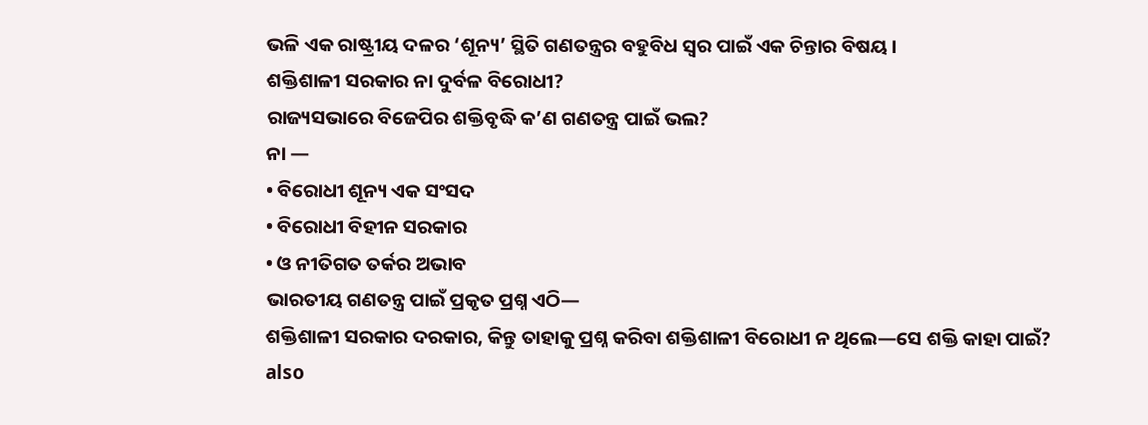ଭଳି ଏକ ରାଷ୍ଟ୍ରୀୟ ଦଳର ‘ଶୂନ୍ୟ’ ସ୍ଥିତି ଗଣତନ୍ତ୍ରର ବହୁବିଧ ସ୍ୱର ପାଇଁ ଏକ ଚିନ୍ତାର ବିଷୟ।
ଶକ୍ତିଶାଳୀ ସରକାର ନା ଦୁର୍ବଳ ବିରୋଧୀ?
ରାଜ୍ୟସଭାରେ ବିଜେପିର ଶକ୍ତିବୃଦ୍ଧି କ’ଣ ଗଣତନ୍ତ୍ର ପାଇଁ ଭଲ?
ନା —
• ବିରୋଧୀ ଶୂନ୍ୟ ଏକ ସଂସଦ
• ବିରୋଧୀ ବିହୀନ ସରକାର
• ଓ ନୀତିଗତ ତର୍କର ଅଭାବ
ଭାରତୀୟ ଗଣତନ୍ତ୍ର ପାଇଁ ପ୍ରକୃତ ପ୍ରଶ୍ନ ଏଠି—
ଶକ୍ତିଶାଳୀ ସରକାର ଦରକାର, କିନ୍ତୁ ତାହାକୁ ପ୍ରଶ୍ନ କରିବା ଶକ୍ତିଶାଳୀ ବିରୋଧୀ ନ ଥିଲେ—ସେ ଶକ୍ତି କାହା ପାଇଁ?
also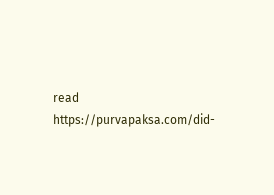read https://purvapaksa.com/did-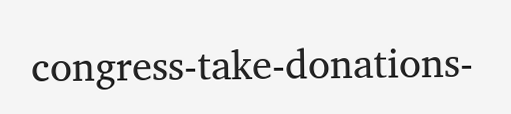congress-take-donations-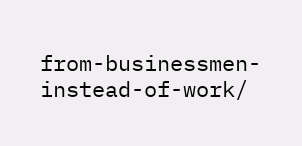from-businessmen-instead-of-work/